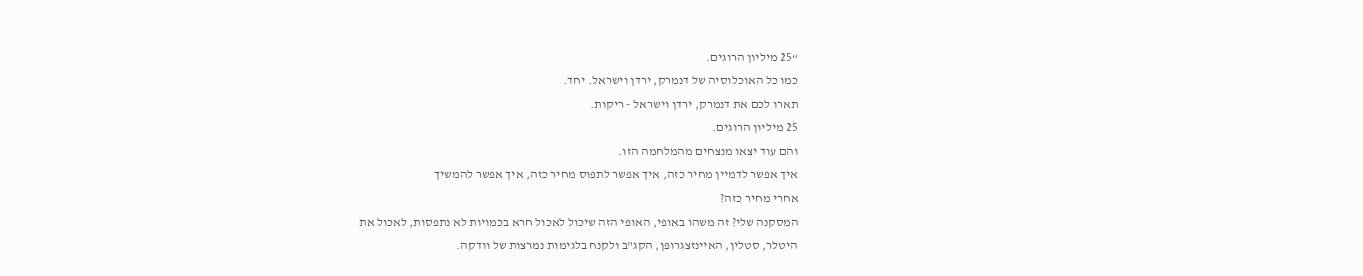“25 מיליון הרוגים.
כמו כל האוכלוסיה של דנמרק, ירדן וישראל. יחד.
תארו לכם את דנמרק, ירדן וישראל - ריקות.
25 מיליון הרוגים.
והם עוד יצאו מנצחים מהמלחמה הזו.
איך אפשר לדמיין מחיר כזה, איך אפשר לתפוס מחיר כזה, איך אפשר להמשיך
אחרי מחיר כזה?
המסקנה שלי? זה משהו באופי, האופי הזה שיכול לאכול חרא בכמויות לא נתפסות, לאכול את
היטלר, סטלין, האיינזצגרופן, הקג"ב ולקנח בלגימות נמרצות של וודקה.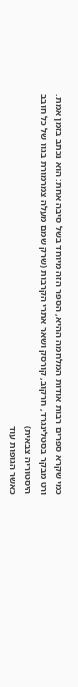כמי שקרא ספרים רבות אודות המלחמה ההיא, הספר הזה מיוחד בשל סיבה אחת: הוא נכתב בזמן אמת.
ורט מבקר בסטלינגרד, חרקוב, קורסק ושאר אתרי הקרבות (שרק שמם מעלה צמרמורת בגוו של כל חובב היסטוריה צבאית)
כאשר הגופות עוד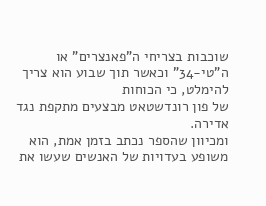שוכבות בצריחי ה"פאנצרים" או ה"טי-34" וכאשר תוך שבוע הוא צריך להימלט, כי הכוחות
של פון רונדשטאט מבצעים מתקפת נגד אדירה.
ומכיוון שהספר נכתב בזמן אמת, הוא משופע בעדויות של האנשים שעשו את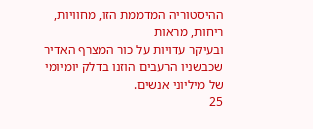ההיסטוריה המדממת הזו, מחוויות, ריחות, מראות
ובעיקר עדויות על כור המצרף האדיר שכבשניו הרעבים הוזנו בדלק יומיומי של מיליוני אנשים.
25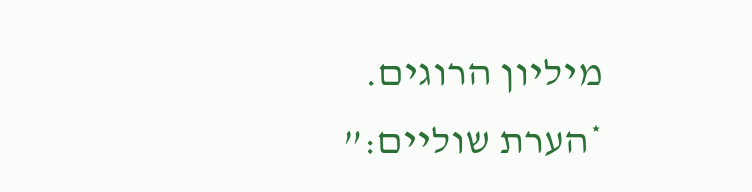מיליון הרוגים.
*הערת שוליים:”